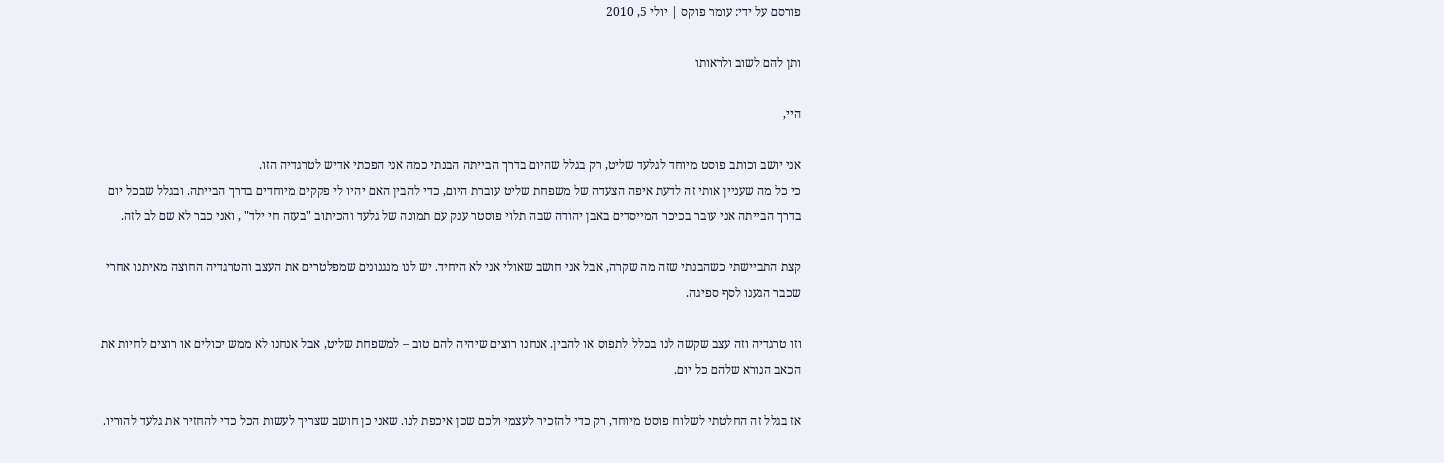פורסם על ידי: עומר פוקס | יולי 5, 2010

ותן להם לשוב ולראותו

היי,

אני יושב וכותב פוסט מיוחד לגלעד שליט, רק בגלל שהיום בדרך הבייתה הבנתי כמה אני הפכתי אדיש לטרגדיה הזו.
כי כל מה שעניין אותי זה לדעת איפה הצעדה של משפחת שליט עוברת היום, כדי להבין האם יהיו לי פקקים מיוחדים בדרך הבייתה. ובגלל שבכל יום בדרך הבייתה אני עובר בכיכר המייסדים באבן יהודה שבה תלוי פוסטר ענק עם תמונה של גלעד והכיתוב "בעזה חי ילד" , ואני כבר לא שם לב לזה.

קצת התביישתי כשהבנתי שזה מה שקרה, אבל אני חושב שאולי אני לא היחיד. יש לנו מנגנונים שמפלטרים את העצב והטרגדיה החוצה מאיתנו אחרי שכבר הגענו לסף ספיגה.

וזו טרגדיה וזה עצב שקשה לנו בכלל לתפוס או להבין. אנחנו רוצים שיהיה להם טוב – למשפחת שליט, אבל אנחנו לא ממש יכולים או רוצים לחיות את הכאב הנורא שלהם כל יום.

אז בגלל זה החלטתי לשלוח פוסט מיוחד, רק כדי להזכיר לעצמי ולכם שכן איכפת לנו. שאני כן חושב שצריך לעשות הכל כדי להחזיר את גלעד להוריו.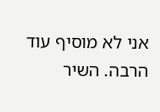אני לא מוסיף עוד הרבה. השיר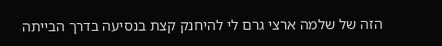הזה של שלמה ארצי גרם לי להיחנק קצת בנסיעה בדרך הבייתה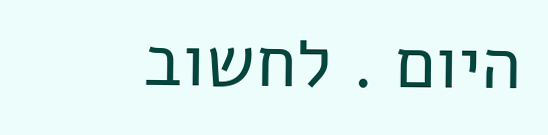היום . לחשוב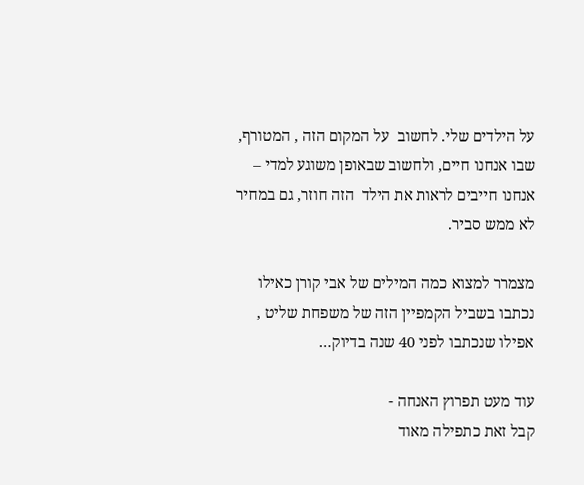על הילדים שלי. לחשוב  על המקום הזה , המטורף, שבו אנחנו חיים, ולחשוב שבאופן משוגע למדי – אנחנו חייבים לראות את הילד  הזה חוזר, גם במחיר לא ממש סביר.

מצמרר למצוא כמה המילים של אבי קורן כאילו נכתבו בשביל הקמפיין הזה של משפחת שליט , אפילו שנכתבו לפני 40 שנה בדיוק…

עוד מעט תפרוץ האנחה -
קבל זאת כתפילה מאוד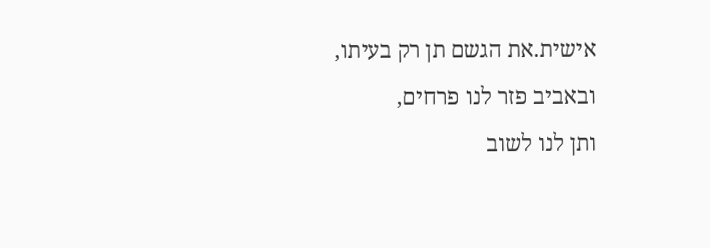אישית.את הגשם תן רק בעיתו,
ובאביב פזר לנו פרחים,
ותן לנו לשוב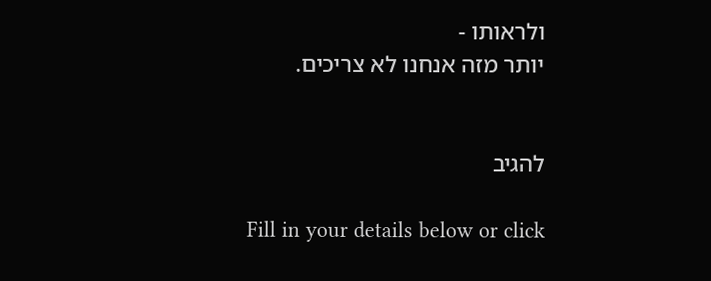ולראותו -
יותר מזה אנחנו לא צריכים.


להגיב

Fill in your details below or click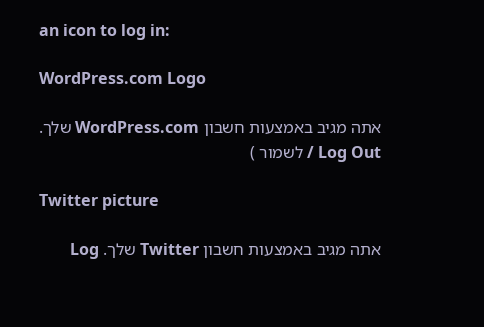an icon to log in:

WordPress.com Logo

אתה מגיב באמצעות חשבון WordPress.com שלך. Log Out / לשמור )

Twitter picture

אתה מגיב באמצעות חשבון Twitter שלך. Log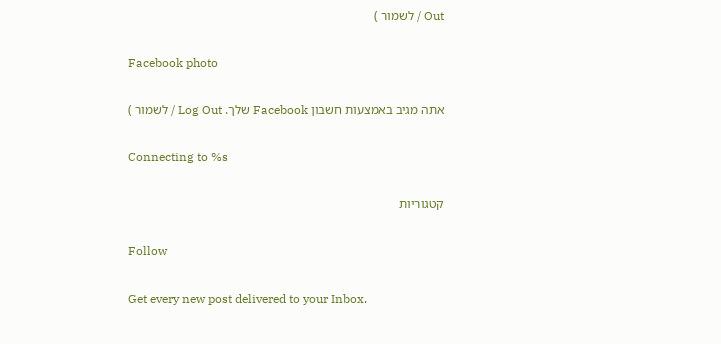Out / לשמור )

Facebook photo

אתה מגיב באמצעות חשבון Facebook שלך. Log Out / לשמור )

Connecting to %s

קטגוריות

Follow

Get every new post delivered to your Inbox.